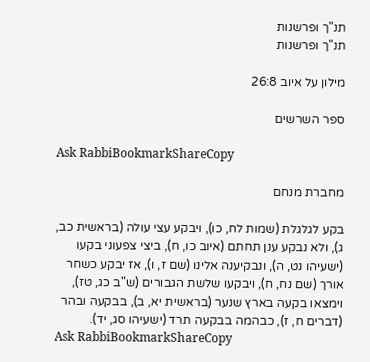תנ"ך ופרשנות
תנ"ך ופרשנות

מילון על איוב 26:8

ספר השרשים

Ask RabbiBookmarkShareCopy

מחברת מנחם

בקע לגלגלת (שמות לח, כו), ויבקע עצי עולה (בראשית כב, ג), ולא נבקע ענן תחתם (איוב כו, ח), ביצי צפעוני בקעו (ישעיהו נט, ה), ונבקיענה אלינו (שם ז, ו), אז יבקע כשחר אורך (שם נח, ח), ויבקעו שלשת הגבורים (ש"ב כג, טז), וימצאו בקעה בארץ שנער (בראשית יא, ב), בבקעה ובהר (דברים ח, ז), כבהמה בבקעה תרד (ישעיהו סג, יד).
Ask RabbiBookmarkShareCopy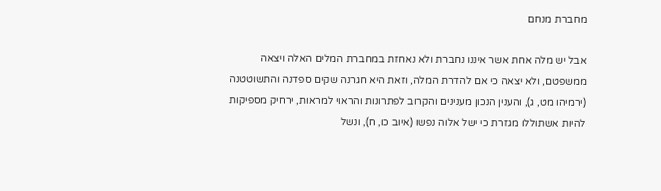מחברת מנחם

אבל יש מלה אחת אשר איננו נחברת ולא נאחזת במחברת המלים האלה ויצאה ממשפטם, ולא יצאה כי אם להדרת המלה, וזאת היא חגרנה שקים ספדנה והתשוטטנה (ירמיהו מט, ג), והענין הנכון מענינים והקרוב לפתרונות והראוי למראות, ירחיק מספיקות להיות אשתוללו מגזרת כי ישל אלוה נפשו (איוב כו, ח), ונשל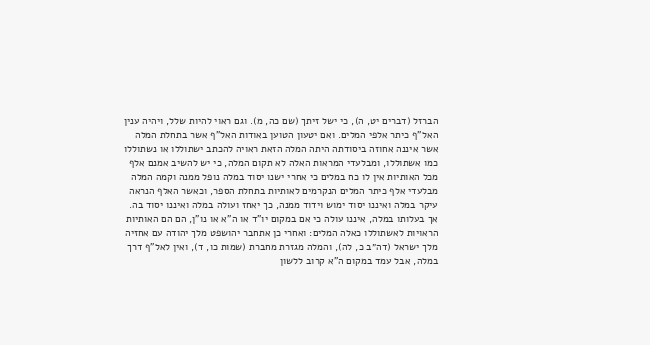הברזל (דברים יט, ה), כי ישל זיתך (שם כה, מ). וגם ראוי להיות שלל, ויהיה ענין האל"ף כיתר אלפי המלים. ואם יטעון הטוען באודות האל"ף אשר בתחלת המלה אשר איננה אחוזה ביסודתה היתה המלה הזאת ראויה להכתב ישתוללו או נשתוללו כמו אשתוללו, ומבלעדי המראות האלה לא תקום המלה, כי יש להשיב אמנם אלף מכל האותיות אין לו כח במלים כי אחרי ישנו יסוד במלה נופל ממנה וקמה המלה מבלעדי אלף כיתר המלים הנקרמים לאותיות בתחלת הספר, וכאשר האלף הנראה עיקר במלה ואיננו יסוד ימוש וידוד ממנה, כך יאחז ועולה במלה ואיננו יסוד בה. אך בעלותו במלה, איננו עולה כי אם במקום יו"ד או ה"א או נו"ן, הם הם האותיות הראויות לאשתוללו כאלה המלים: ואחרי כן אתחבר יהושפט מלך יהודה עם אחזיה מלך ישראל (דה״ב כ, לה), והמלה מגזרת מחברת (שמות כו, ד), ואין לאל"ף דרך במלה, אבל עמד במקום ה"א קרוב ללשון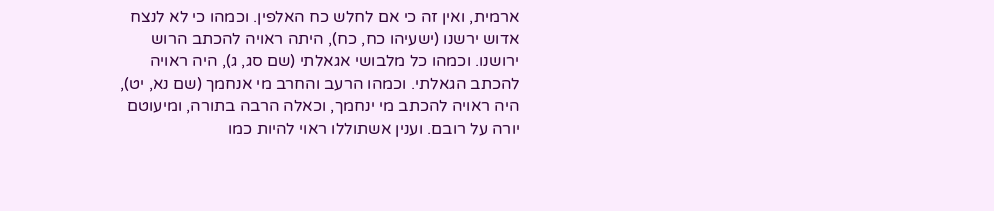ארמית, ואין זה כי אם לחלש כח האלפין. וכמהו כי לא לנצח אדוש ירשנו (ישעיהו כח, כח), היתה ראויה להכתב הרוש ירושנו. וכמהו כל מלבושי אגאלתי (שם סג, ג), היה ראויה להכתב הגאלתי. וכמהו הרעב והחרב מי אנחמך (שם נא, יט), היה ראויה להכתב מי ינחמך, וכאלה הרבה בתורה, ומיעוטם יורה על רובם. וענין אשתוללו ראוי להיות כמו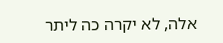אלה, לא יקרה כה ליתר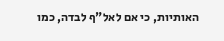האותיות, כי אם לאל"ף לבדה, כמו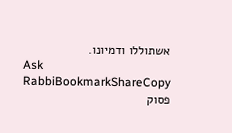אשתוללו ודמיונו.
Ask RabbiBookmarkShareCopy
פסוק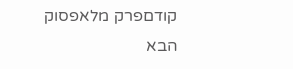קודםפרק מלאפסוק הבא